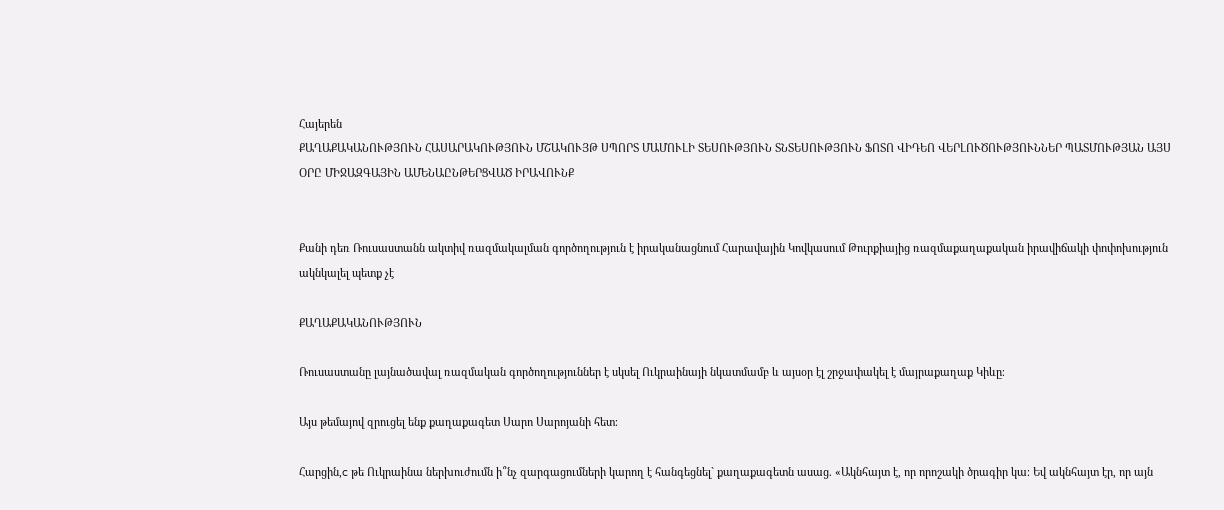Հայերեն
ՔԱՂԱՔԱԿԱՆՈՒԹՅՈՒՆ ՀԱՍԱՐԱԿՈՒԹՅՈՒՆ ՄՇԱԿՈՒՅԹ ՍՊՈՐՏ ՄԱՄՈՒԼԻ ՏԵՍՈՒԹՅՈՒՆ ՏՆՏԵՍՈՒԹՅՈՒՆ ՖՈՏՈ ՎԻԴԵՈ ՎԵՐԼՈՒԾՈՒԹՅՈՒՆՆԵՐ ՊԱՏՄՈՒԹՅԱՆ ԱՅՍ ՕՐԸ ՄԻՋԱԶԳԱՅԻՆ ԱՄԵՆԱԸՆԹԵՐՑՎԱԾ ԻՐԱՎՈՒՆՔ


Քանի դեռ Ռուսաստանն ակտիվ ռազմակալման գործողություն է իրականացնում Հարավային Կովկասում Թուրքիայից ռազմաքաղաքական իրավիճակի փոփոխություն ակնկալել պետք չէ

ՔԱՂԱՔԱԿԱՆՈՒԹՅՈՒՆ

Ռուսաստանը լայնածավալ ռազմական գործողություններ է սկսել Ուկրաինայի նկատմամբ և այսօր էլ շրջափակել է մայրաքաղաք Կիևը։

Այս թեմայով զրուցել ենք քաղաքագետ Սարո Սարոյանի հետ։

Հարցին,c թե Ուկրաինա ներխուժումն ի՞նչ զարգացումների կարող է հանգեցնել` քաղաքագետն ասաց. «Ակնհայտ է, որ որոշակի ծրագիր կա։ Եվ ակնհայտ էր, որ այն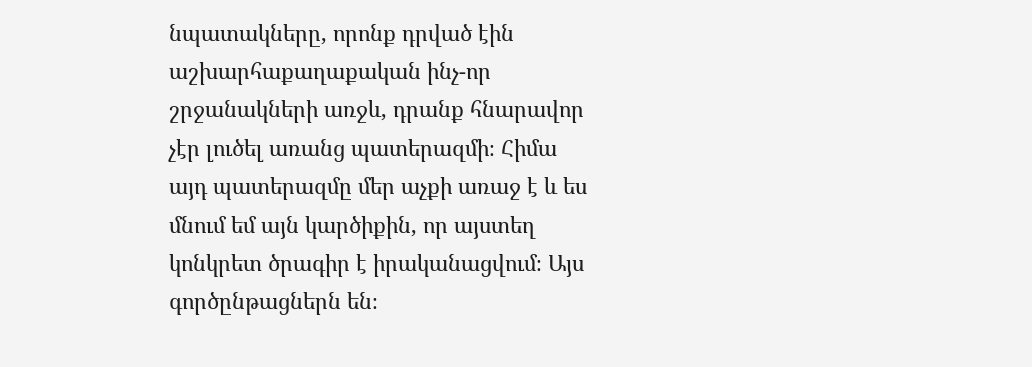նպատակները, որոնք դրված էին աշխարհաքաղաքական ինչ-որ շրջանակների առջև, դրանք հնարավոր չէր լուծել առանց պատերազմի։ Հիմա այդ պատերազմը մեր աչքի առաջ է և ես մնում եմ այն կարծիքին, որ այստեղ կոնկրետ ծրագիր է իրականացվում։ Այս գործընթացներն են։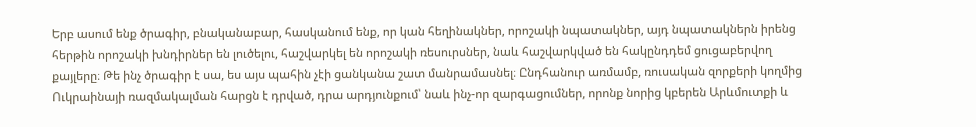Երբ ասում ենք ծրագիր, բնականաբար, հասկանում ենք, որ կան հեղինակներ, որոշակի նպատակներ, այդ նպատակներն իրենց հերթին որոշակի խնդիրներ են լուծելու, հաշվարկել են որոշակի ռեսուրսներ, նաև հաշվարկված են հակընդդեմ ցուցաբերվող քայլերը։ Թե ինչ ծրագիր է սա, ես այս պահին չէի ցանկանա շատ մանրամասնել։ Ընդհանուր առմամբ, ռուսական զորքերի կողմից Ուկրաինայի ռազմակալման հարցն է դրված, դրա արդյունքում՝ նաև ինչ-որ զարգացումներ, որոնք նորից կբերեն Արևմուտքի և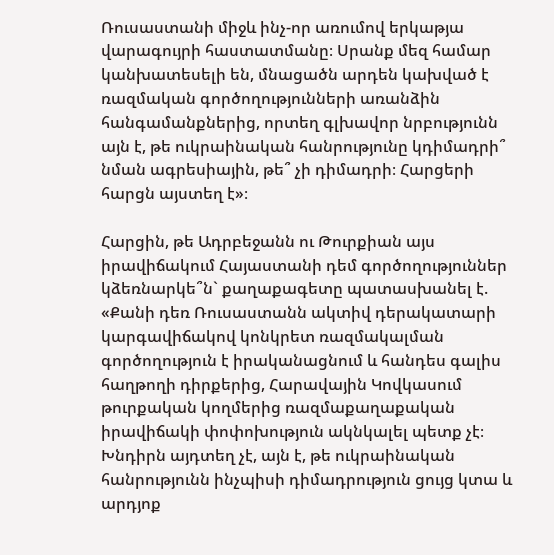Ռուսաստանի միջև ինչ-որ առումով երկաթյա վարագույրի հաստատմանը։ Սրանք մեզ համար կանխատեսելի են, մնացածն արդեն կախված է ռազմական գործողությունների առանձին հանգամանքներից, որտեղ գլխավոր նրբությունն այն է, թե ուկրաինական հանրությունը կդիմադրի՞ նման ագրեսիային, թե՞ չի դիմադրի։ Հարցերի հարցն այստեղ է»։

Հարցին, թե Ադրբեջանն ու Թուրքիան այս իրավիճակում Հայաստանի դեմ գործողություններ կձեռնարկե՞ն` քաղաքագետը պատասխանել է. «Քանի դեռ Ռուսաստանն ակտիվ դերակատարի կարգավիճակով կոնկրետ ռազմակալման գործողություն է իրականացնում և հանդես գալիս հաղթողի դիրքերից, Հարավային Կովկասում թուրքական կողմերից ռազմաքաղաքական իրավիճակի փոփոխություն ակնկալել պետք չէ։ Խնդիրն այդտեղ չէ, այն է, թե ուկրաինական հանրությունն ինչպիսի դիմադրություն ցույց կտա և արդյոք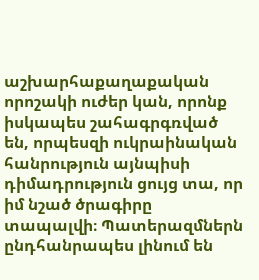աշխարհաքաղաքական որոշակի ուժեր կան, որոնք իսկապես շահագրգռված են, որպեսզի ուկրաինական հանրություն այնպիսի դիմադրություն ցույց տա, որ իմ նշած ծրագիրը տապալվի։ Պատերազմներն ընդհանրապես լինում են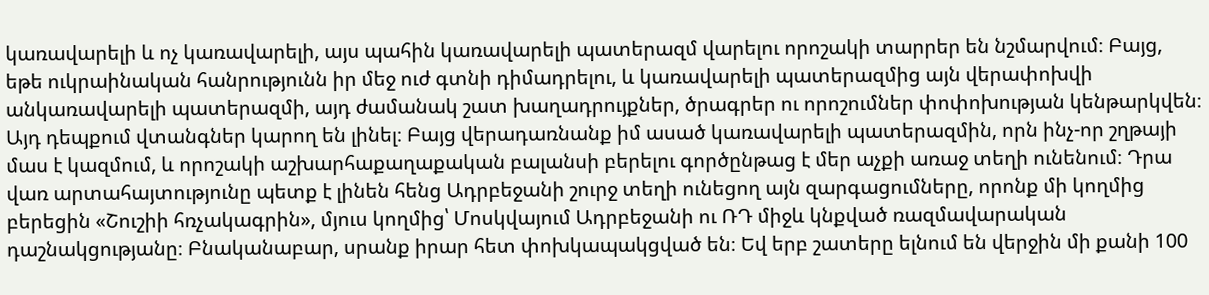կառավարելի և ոչ կառավարելի, այս պահին կառավարելի պատերազմ վարելու որոշակի տարրեր են նշմարվում։ Բայց, եթե ուկրաինական հանրությունն իր մեջ ուժ գտնի դիմադրելու, և կառավարելի պատերազմից այն վերափոխվի անկառավարելի պատերազմի, այդ ժամանակ շատ խաղադրույքներ, ծրագրեր ու որոշումներ փոփոխության կենթարկվեն։ Այդ դեպքում վտանգներ կարող են լինել։ Բայց վերադառնանք իմ ասած կառավարելի պատերազմին, որն ինչ-որ շղթայի մաս է կազմում, և որոշակի աշխարհաքաղաքական բալանսի բերելու գործընթաց է մեր աչքի առաջ տեղի ունենում։ Դրա վառ արտահայտությունը պետք է լինեն հենց Ադրբեջանի շուրջ տեղի ունեցող այն զարգացումները, որոնք մի կողմից բերեցին «Շուշիի հռչակագրին», մյուս կողմից՝ Մոսկվայում Ադրբեջանի ու ՌԴ միջև կնքված ռազմավարական դաշնակցությանը։ Բնականաբար, սրանք իրար հետ փոխկապակցված են։ Եվ երբ շատերը ելնում են վերջին մի քանի 100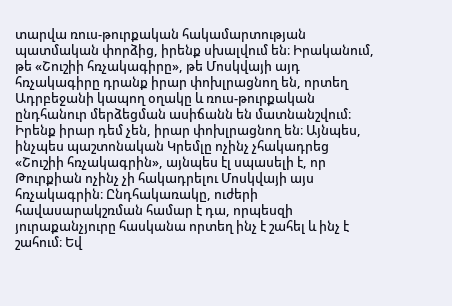տարվա ռուս-թուրքական հակամարտության պատմական փորձից, իրենք սխալվում են։ Իրականում, թե «Շուշիի հռչակագիրը», թե Մոսկվայի այդ հռչակագիրը դրանք իրար փոխլրացնող են, որտեղ Ադրբեջանի կապող օղակը և ռուս-թուրքական ընդհանուր մերձեցման ասիճանն են մատնանշվում։ Իրենք իրար դեմ չեն, իրար փոխլրացնող են։ Այնպես, ինչպես պաշտոնական Կրեմլը ոչինչ չհակադրեց «Շուշիի հռչակագրին», այնպես էլ սպասելի է, որ Թուրքիան ոչինչ չի հակադրելու Մոսկվայի այս հռչակագրին։ Ընդհակառակը, ուժերի հավասարակշռման համար է դա, որպեսզի յուրաքանչյուրը հասկանա որտեղ ինչ է շահել և ինչ է շահում։ Եվ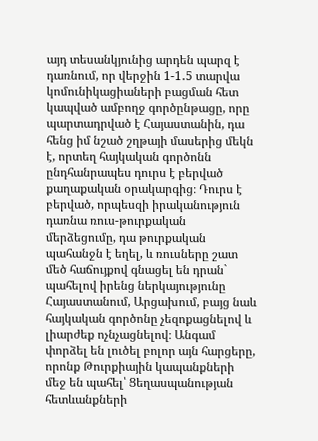այդ տեսանկյունից արդեն պարզ է դառնում, որ վերջին 1-1․5 տարվա կոմունիկացիաների բացման հետ կապված ամբողջ գործընթացը, որը պարտադրված է Հայաստանին, դա հենց իմ նշած շղթայի մասերից մեկն է, որտեղ հայկական գործոնն ընդհանրապես դուրս է բերված քաղաքական օրակարգից։ Դուրս է բերված, որպեսզի իրականություն դառնա ռուս-թուրքական մերձեցումը, դա թուրքական պահանջն է եղել, և ռուսները շատ մեծ հաճույքով գնացել են դրան` պահելով իրենց ներկայությունը Հայաստանում, Արցախում, բայց նաև հայկական գործոնը չեզոքացնելով և լիարժեք ոչնչացնելով։ Անգամ փորձել են լուծել բոլոր այն հարցերը, որոնք Թուրքիային կապանքների մեջ են պահել՝ Ցեղասպանության հետևանքների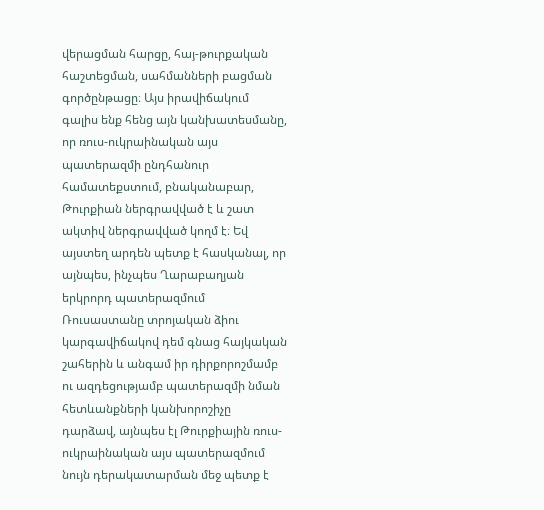վերացման հարցը, հայ-թուրքական հաշտեցման, սահմանների բացման գործընթացը։ Այս իրավիճակում գալիս ենք հենց այն կանխատեսմանը, որ ռուս-ուկրաինական այս պատերազմի ընդհանուր համատեքստում, բնականաբար, Թուրքիան ներգրավված է և շատ ակտիվ ներգրավված կողմ է։ Եվ այստեղ արդեն պետք է հասկանալ, որ այնպես, ինչպես Ղարաբաղյան երկրորդ պատերազմում Ռուսաստանը տրոյական ձիու կարգավիճակով դեմ գնաց հայկական շահերին և անգամ իր դիրքորոշմամբ ու ազդեցությամբ պատերազմի նման հետևանքների կանխորոշիչը դարձավ, այնպես էլ Թուրքիային ռուս-ուկրաինական այս պատերազմում նույն դերակատարման մեջ պետք է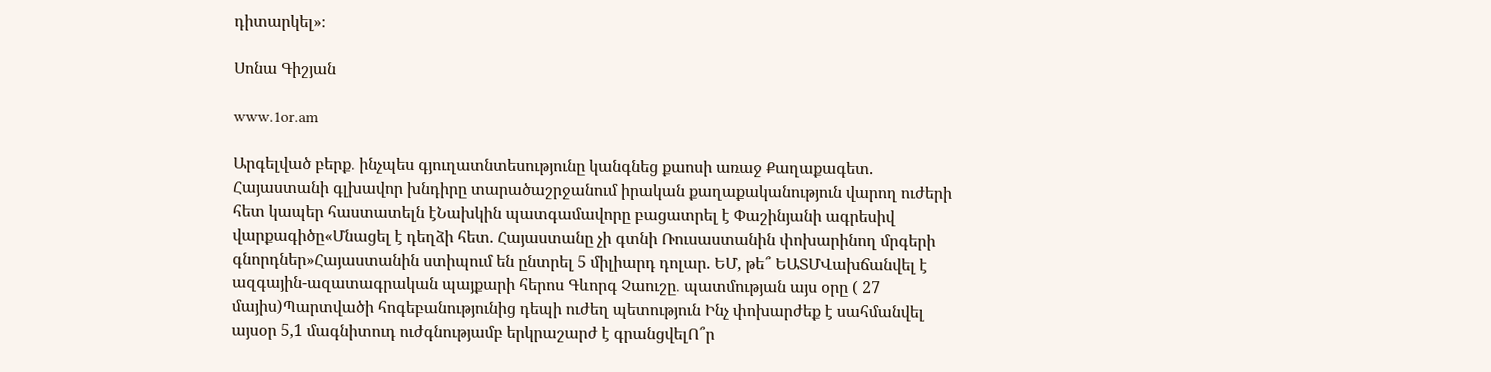դիտարկել»։

Սոնա Գիշյան

www.1or.am

Արգելված բերք․ ինչպես գյուղատնտեսությունը կանգնեց քաոսի առաջ Քաղաքագետ. Հայաստանի գլխավոր խնդիրը տարածաշրջանում իրական քաղաքականություն վարող ուժերի հետ կապեր հաստատելն էՆախկին պատգամավորը բացատրել է Փաշինյանի ագրեսիվ վարքագիծը«Մնացել է դեղձի հետ. Հայաստանը չի գտնի Ռուսաստանին փոխարինող մրգերի գնորդներ»Հայաստանին ստիպում են ընտրել 5 միլիարդ դոլար. ԵՄ, թե՞ ԵԱՏՄՎախճանվել է ազգային-ազատագրական պայքարի հերոս Գևորգ Չաուշը․ պատմության այս օրը ( 27 մայիս)Պարտվածի հոգեբանությունից դեպի ուժեղ պետություն Ինչ փոխարժեք է սահմանվել այսօր 5,1 մագնիտուդ ուժգնությամբ երկրաշարժ է գրանցվելՈ՞ր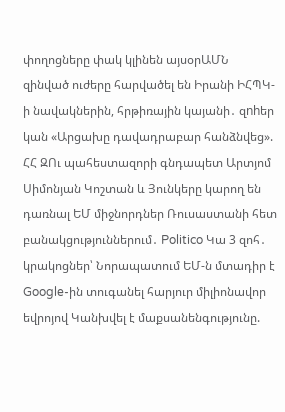փողոցները փակ կլինեն այսօրԱՄՆ զինված ուժերը հարվածել են Իրանի ԻՀՊԿ-ի նավակներին, հրթիռային կայանի․ զnhեր կան «Արցախը դավադրաբար հանձնվեց». ՀՀ ԶՈւ պահեստազորի գնդապետ Արտյոմ Սիմոնյան Կոշտան և Յունկերը կարող են դառնալ ԵՄ միջնորդներ Ռուսաստանի հետ բանակցություններում․ Politico Կա 3 զոհ․ կրակոցներ՝ Նորապատում ԵՄ-ն մտադիր է Google-ին տուգանել հարյուր միլիոնավոր եվրոյով Կանխվել է մաքսանենգությունը.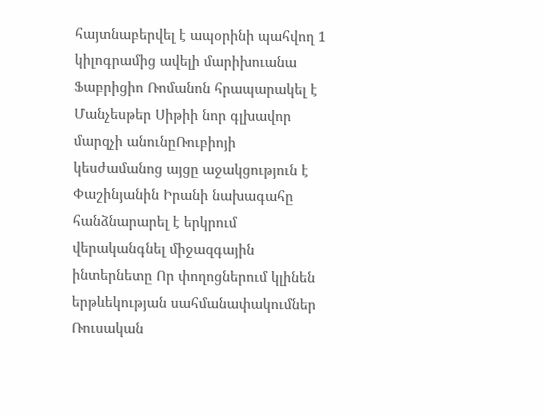հայտնաբերվել է ապօրինի պահվող 1 կիլոգրամից ավելի մարիխուանա Ֆաբրիցիո Ռոմանոն հրապարակել է Մանչեսթեր Սիթիի նոր գլխավոր մարզչի անունըՌուբիոյի կեսժամանոց այցը աջակցություն է Փաշինյանին Իրանի նախագահը հանձնարարել է երկրում վերականգնել միջազգային ինտերնետը Որ փողոցներում կլինեն երթևեկության սահմանափակումներ Ռուսական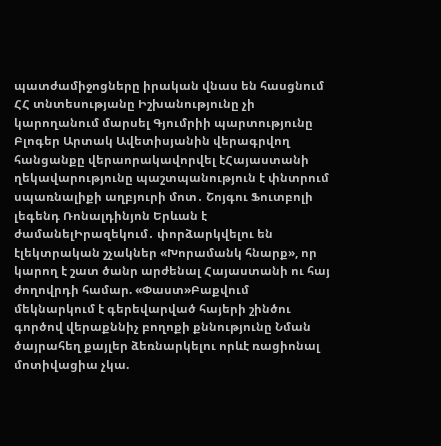պատժամիջոցները իրական վնաս են հասցնում ՀՀ տնտեսությանը Իշխանությունը չի կարողանում մարսել Գյումրիի պարտությունը Բլոգեր Արտակ Ավետիսյանին վերագրվող հանցանքը վերաորակավորվել էՀայաստանի ղեկավարությունը պաշտպանություն է փնտրում սպառնալիքի աղբյուրի մոտ․ Շոյգու Ֆուտբոլի լեգենդ Ռոնալդինյոն Երևան է ժամանելԻրազեկում․ փորձարկվելու են էլեկտրական շչակներ «Խորամանկ հնարք», որ կարող է շատ ծանր արժենալ Հայաստանի ու հայ ժողովրդի համար. «Փաստ»Բաքվում մեկնարկում է գերեվարված հայերի շինծու գործով վերաքննիչ բողոքի քննությունը Նման ծայրահեղ քայլեր ձեռնարկելու որևէ ռացիոնալ մոտիվացիա չկա.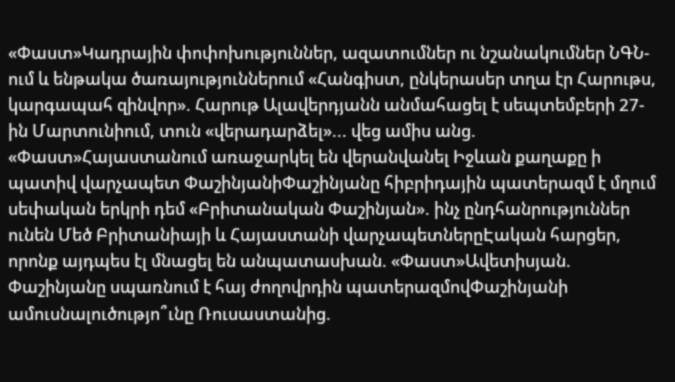«Փաստ»Կադրային փոփոխություններ, ազատումներ ու նշանակումներ ՆԳՆ-ում և ենթակա ծառայություններում «Հանգիստ, ընկերասեր տղա էր Հարութս, կարգապահ զինվոր». Հարութ Ալավերդյանն անմահացել է սեպտեմբերի 27-ին Մարտունիում, տուն «վերադարձել»... վեց ամիս անց. «Փաստ»Հայաստանում առաջարկել են վերանվանել Իջևան քաղաքը ի պատիվ վարչապետ ՓաշինյանիՓաշինյանը հիբրիդային պատերազմ է մղում սեփական երկրի դեմ «Բրիտանական Փաշինյան». ինչ ընդհանրություններ ունեն Մեծ Բրիտանիայի և Հայաստանի վարչապետներըԷական հարցեր, որոնք այդպես էլ մնացել են անպատասխան. «Փաստ»Ավետիսյան. Փաշինյանը սպառնում է հայ ժողովրդին պատերազմովՓաշինյանի ամուսնալուծությո՞ւնը Ռուսաստանից.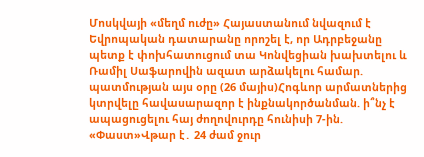Մոսկվայի «մեղմ ուժը» Հայաստանում նվազում է Եվրոպական դատարանը որոշել է, որ Ադրբեջանը պետք է փոխհատուցում տա Կոնվեցիան խախտելու և  Ռամիլ Սաֆարովին ազատ արձակելու համար. պատմության այս օրը (26 մայիս)Հոգևոր արմատներից կտրվելը հավասարազոր է ինքնակործանման. ի՞նչ է ապացուցելու հայ ժողովուրդը հունիսի 7-ին. «Փաստ»Վթար է․ 24 ժամ ջուր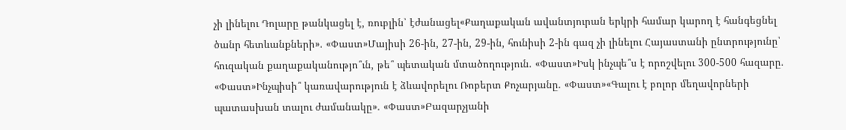չի լինելու Դոլարը թանկացել է, ռուբլին՝ էժանացել«Քաղաքական ավանտյուրան երկրի համար կարող է հանգեցնել ծանր հետևանքների». «Փաստ»Մայիսի 26-ին, 27-ին, 29-ին, հունիսի 2-ին գազ չի լինելու Հայաստանի ընտրությունը՝ հուզական քաղաքականությո՞ւն, թե՞ պետական մտածողություն. «Փաստ»Իսկ ինչպե՞ս է որոշվելու 300-500 հազարը. «Փաստ»Ինչպիսի՞ կառավարություն է ձևավորելու Ռոբերտ Քոչարյանը. «Փաստ»«Գալու է բոլոր մեղավորների պատասխան տալու ժամանակը». «Փաստ»Բազարչյանի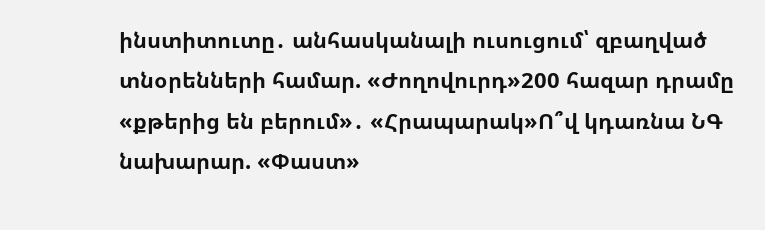ինստիտուտը․ անհասկանալի ուսուցում՝ զբաղված տնօրենների համար. «Ժողովուրդ»200 հազար դրամը «քթերից են բերում»․ «Հրապարակ»Ո՞վ կդառնա ՆԳ նախարար. «Փաստ»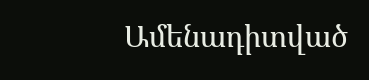Ամենադիտված